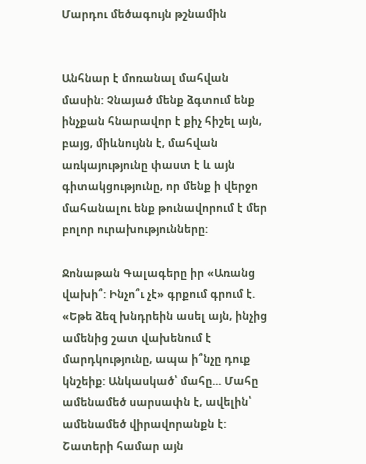Մարդու մեծագույն թշնամին


Անհնար է մոռանալ մահվան մասին: Չնայած մենք ձգտում ենք ինչքան հնարավոր է քիչ հիշել այն, բայց, միևնույնն է, մահվան առկայությունը փաստ է և այն գիտակցությունը, որ մենք ի վերջո մահանալու ենք թունավորում է մեր բոլոր ուրախությունները:

Ջոնաթան Գալագերը իր «Առանց վախի՞: Ինչո՞ւ չէ» գրքում գրում է. «Եթե ձեզ խնդրեին ասել այն, ինչից ամենից շատ վախենում է մարդկությունը, ապա ի՞նչը դուք կնշեիք: Անկասկած՝ մահը... Մահը ամենամեծ սարսափն է, ավելին՝ ամենամեծ վիրավորանքն է: Շատերի համար այն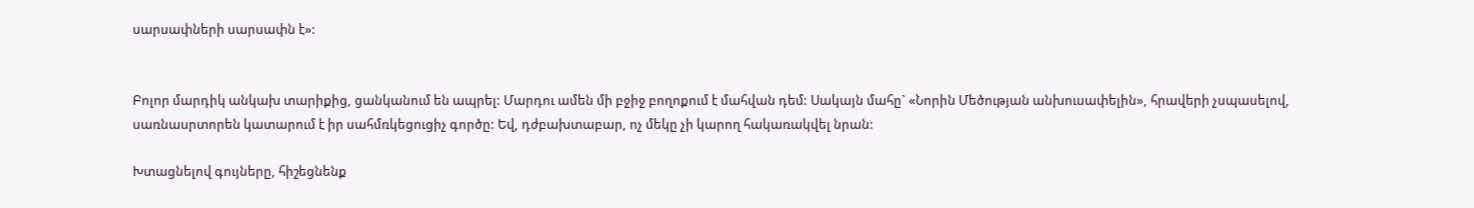սարսափների սարսափն է»:


Բոլոր մարդիկ անկախ տարիքից, ցանկանում են ապրել: Մարդու ամեն մի բջիջ բողոքում է մահվան դեմ: Սակայն մահը` «Նորին Մեծության անխուսափելին», հրավերի չսպասելով, սառնասրտորեն կատարում է իր սահմռկեցուցիչ գործը: Եվ, դժբախտաբար, ոչ մեկը չի կարող հակառակվել նրան:

Խտացնելով գույները, հիշեցնենք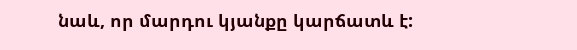նաև, որ մարդու կյանքը կարճատև է: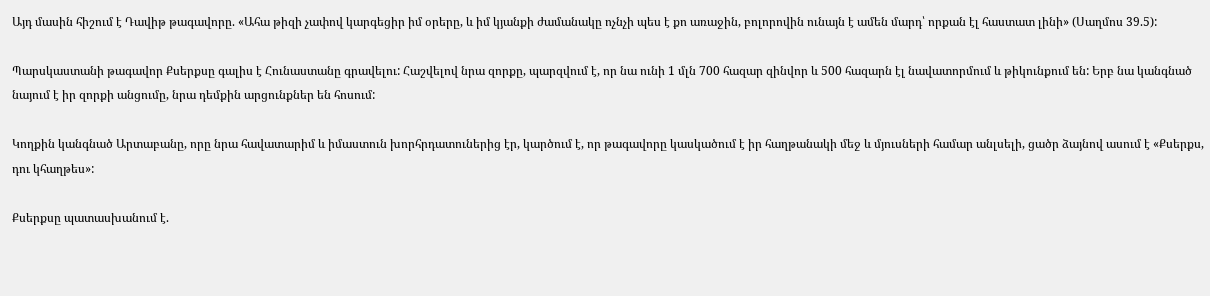Այդ մասին հիշում է Դավիթ թագավորը. «Ահա թիզի չափով կարգեցիր իմ օրերը, և իմ կյանքի ժամանակը ոչնչի պես է քո առաջին, բոլորովին ունայն է ամեն մարդ՝ որքան էլ հաստատ լինի» (Սաղմոս 39.5):

Պարսկաստանի թագավոր Քսերքսը գալիս է Հունաստանը գրավելու: Հաշվելով նրա զորքը, պարզվում է, որ նա ունի 1 մլն 700 հազար զինվոր և 500 հազարն էլ նավատորմում և թիկունքում են: Երբ նա կանգնած նայում է իր զորքի անցումը, նրա դեմքին արցունքներ են հոսում:

Կողքին կանգնած Արտաբանը, որը նրա հավատարիմ և իմաստուն խորհրդատուներից էր, կարծում է, որ թագավորը կասկածում է իր հաղթանակի մեջ և մյուսների համար անլսելի, ցածր ձայնով ասում է «Քսերքս, դու կհաղթես»:

Քսերքսը պատասխանում է.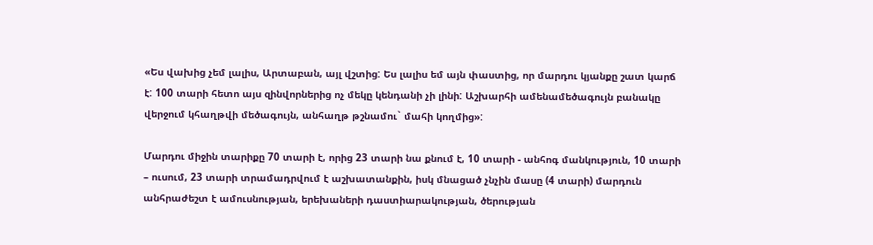«Ես վախից չեմ լալիս, Արտաբան, այլ վշտից: Ես լալիս եմ այն փաստից, որ մարդու կյանքը շատ կարճ է: 100 տարի հետո այս զինվորներից ոչ մեկը կենդանի չի լինի: Աշխարհի ամենամեծագույն բանակը վերջում կհաղթվի մեծագույն, անհաղթ թշնամու` մահի կողմից»:

Մարդու միջին տարիքը 70 տարի է, որից 23 տարի նա քնում է, 10 տարի - անհոգ մանկություն, 10 տարի – ուսում, 23 տարի տրամադրվում է աշխատանքին, իսկ մնացած չնչին մասը (4 տարի) մարդուն անհրաժեշտ է ամուսնության, երեխաների դաստիարակության, ծերության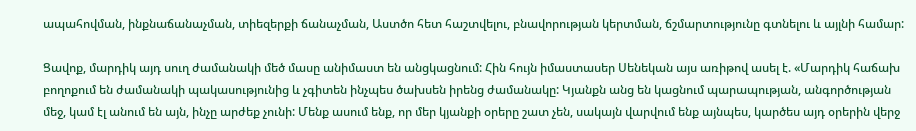ապահովման, ինքնաճանաչման, տիեզերքի ճանաչման, Աստծո հետ հաշտվելու, բնավորության կերտման, ճշմարտությունը գտնելու և այլնի համար:

Ցավոք, մարդիկ այդ սուղ ժամանակի մեծ մասը անիմաստ են անցկացնում: Հին հույն իմաստասեր Սենեկան այս առիթով ասել է. «Մարդիկ հաճախ բողոքում են ժամանակի պակասությունից և չգիտեն ինչպես ծախսեն իրենց ժամանակը: Կյանքն անց են կացնում պարապության, անգործության մեջ, կամ էլ անում են այն, ինչը արժեք չունի: Մենք ասում ենք, որ մեր կյանքի օրերը շատ չեն, սակայն վարվում ենք այնպես, կարծես այդ օրերին վերջ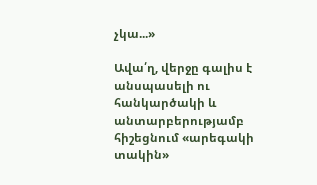չկա...»

Ավա՛ղ, վերջը գալիս է անսպասելի ու հանկարծակի և անտարբերությամբ հիշեցնում «արեգակի տակին»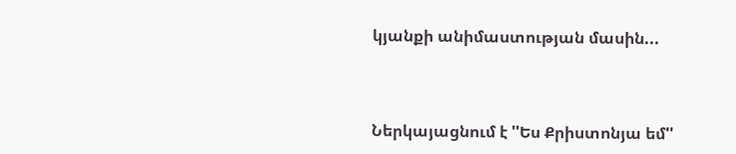կյանքի անիմաստության մասին...



Ներկայացնում է ''Ես Քրիստոնյա եմ''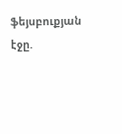ֆեյսբուքյան էջը.